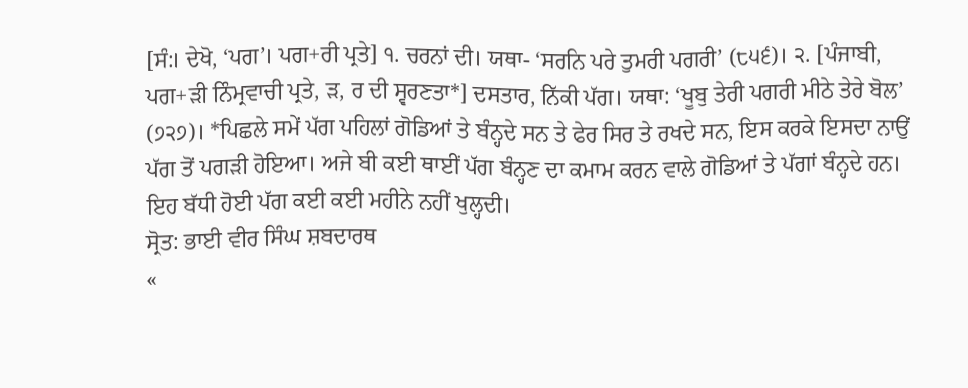[ਸੰ:। ਦੇਖੋ, ‘ਪਗ’। ਪਗ+ਰੀ ਪ੍ਰਤੇ] ੧. ਚਰਨਾਂ ਦੀ। ਯਥਾ- ‘ਸਰਨਿ ਪਰੇ ਤੁਮਰੀ ਪਗਰੀ’ (੮੫੬)। ੨. [ਪੰਜਾਬੀ, ਪਗ+ੜੀ ਨਿੰਮ੍ਰਵਾਚੀ ਪ੍ਰਤੇ, ੜ, ਰ ਦੀ ਸ੍ਵਰਣਤਾ*] ਦਸਤਾਰ, ਨਿੱਕੀ ਪੱਗ। ਯਥਾ: ‘ਖੂਬੁ ਤੇਰੀ ਪਗਰੀ ਮੀਠੇ ਤੇਰੇ ਬੋਲ’ (੭੨੭)। *ਪਿਛਲੇ ਸਮੇਂ ਪੱਗ ਪਹਿਲਾਂ ਗੋਡਿਆਂ ਤੇ ਬੰਨ੍ਹਦੇ ਸਨ ਤੇ ਫੇਰ ਸਿਰ ਤੇ ਰਖਦੇ ਸਨ, ਇਸ ਕਰਕੇ ਇਸਦਾ ਨਾਉਂ ਪੱਗ ਤੋਂ ਪਗੜੀ ਹੋਇਆ। ਅਜੇ ਬੀ ਕਈ ਥਾਈਂ ਪੱਗ ਬੰਨ੍ਹਣ ਦਾ ਕਮਾਮ ਕਰਨ ਵਾਲੇ ਗੋਡਿਆਂ ਤੇ ਪੱਗਾਂ ਬੰਨ੍ਹਦੇ ਹਨ। ਇਹ ਬੱਧੀ ਹੋਈ ਪੱਗ ਕਈ ਕਈ ਮਹੀਨੇ ਨਹੀਂ ਖੁਲ੍ਹਦੀ।
ਸ੍ਰੋਤ: ਭਾਈ ਵੀਰ ਸਿੰਘ ਸ਼ਬਦਾਰਥ
«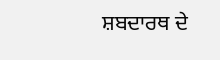ਸ਼ਬਦਾਰਥ ਦੇ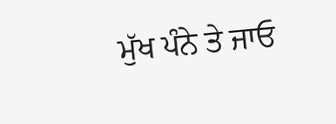ਮੁੱਖ ਪੰਨੇ ਤੇ ਜਾਓ